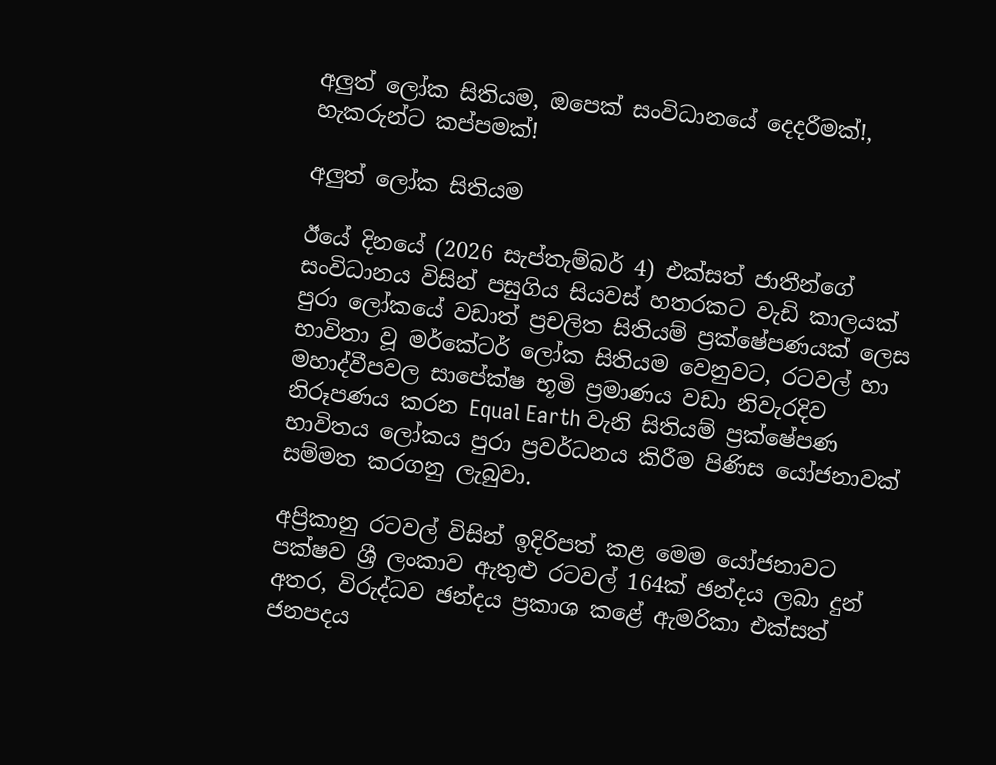අලුත් ලෝක සිතියම, ඔපෙක් සංවිධානයේ දෙදරීමක්!, හැකරුන්ට කප්පමක්!

අලුත් ලෝක සිතියම

ඊයේ දිනයේ (2026 සැප්තැම්බර් 4) එක්සත් ජාතීන්ගේ සංවිධානය විසින් පසුගිය සියවස් හතරකට වැඩි කාලයක් පුරා ලෝකයේ වඩාත් ප්‍රචලිත සිතියම් ප්‍රක්ෂේපණයක් ලෙස භාවිතා වූ මර්කේටර් ලෝක සිතියම වෙනුවට, රටවල් හා මහාද්වීපවල සාපේක්ෂ භූමි ප්‍රමාණය වඩා නිවැරදිව නිරූපණය කරන Equal Earth වැනි සිතියම් ප්‍රක්ෂේපණ භාවිතය ලෝකය පුරා ප්‍රවර්ධනය කිරීම පිණිස යෝජනාවක් සම්මත කරගනු ලැබුවා.

අප්‍රිකානු රටවල් විසින් ඉදිරිපත් කළ මෙම යෝජනාවට පක්ෂව ශ්‍රී ලංකාව ඇතුළු රටවල් 164ක් ඡන්දය ලබා දුන් අතර, විරුද්ධව ඡන්දය ප්‍රකාශ කළේ ඇමරිකා එක්සත් ජනපදය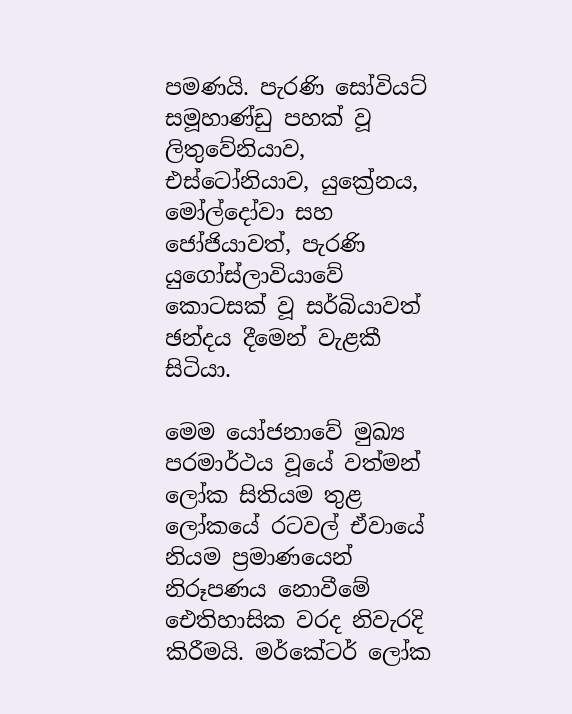පමණයි. පැරණි සෝවියට් සමූහාණ්ඩු පහක් වූ ලිතුවේනියාව, එස්ටෝනියාව, යුක්‍රේනය, මෝල්දෝවා සහ ජෝජියාවත්, පැරණි යුගෝස්ලාවියාවේ කොටසක් වූ සර්බියාවත් ඡන්දය දීමෙන් වැළකී සිටියා.

මෙම යෝජනාවේ මුඛ්‍ය පරමාර්ථය වූයේ වත්මන් ලෝක සිතියම තුළ ලෝකයේ රටවල් ඒවායේ නියම ප්‍රමාණයෙන් නිරූපණය නොවීමේ ඓතිහාසික වරද නිවැරදි කිරීමයි. මර්කේටර් ලෝක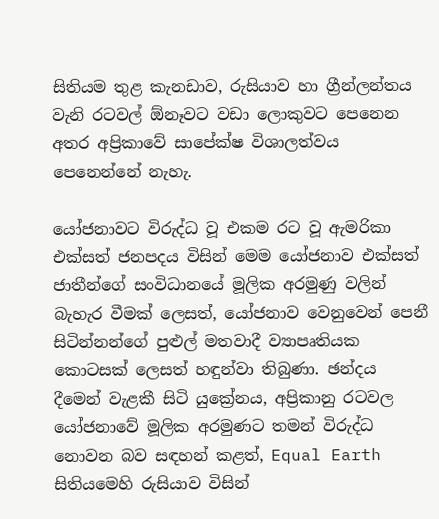සිතියම තුළ කැනඩාව, රුසියාව හා ග්‍රීන්ලන්තය වැනි රටවල් ඕනෑවට වඩා ලොකුවට පෙනෙන අතර අප්‍රිකාවේ සාපේක්ෂ විශාලත්වය පෙනෙන්නේ නැහැ.

යෝජනාවට විරුද්ධ වූ එකම රට වූ ඇමරිකා එක්සත් ජනපදය විසින් මෙම යෝජනාව එක්සත් ජාතීන්ගේ සංවිධානයේ මූලික අරමුණු වලින් බැහැර වීමක් ලෙසත්, යෝජනාව වෙනුවෙන් පෙනී සිටින්නන්ගේ පුළුල් මතවාදී ව්‍යාපෘතියක කොටසක් ලෙසත් හඳුන්වා තිබුණා. ඡන්දය දීමෙන් වැළකී සිටි යුක්‍රේනය, අප්‍රිකානු රටවල යෝජනාවේ මූලික අරමුණට තමන් විරුද්ධ නොවන බව සඳහන් කළත්, Equal Earth සිතියමෙහි රුසියාව විසින්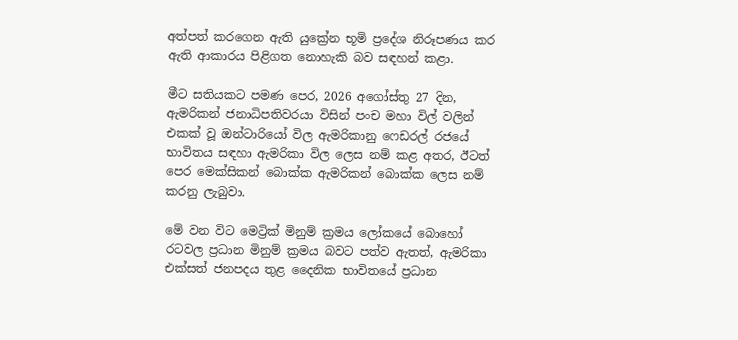අත්පත් කරගෙන ඇති යුක්‍රේන භූමි ප්‍රදේශ නිරූපණය කර ඇති ආකාරය පිළිගත නොහැකි බව සඳහන් කළා.

මීට සතියකට පමණ පෙර, 2026 අගෝස්තු 27 දින, ඇමරිකන් ජනාධිපතිවරයා විසින් පංච මහා විල් වලින් එකක් වූ ඔන්ටාරියෝ විල ඇමරිකානු ෆෙඩරල් රජයේ භාවිතය සඳහා ඇමරිකා විල ලෙස නම් කළ අතර, ඊටත් පෙර මෙක්සිකන් බොක්ක ඇමරිකන් බොක්ක ලෙස නම් කරනු ලැබුවා.

මේ වන විට මෙට්‍රික් මිනුම් ක්‍රමය ලෝකයේ බොහෝ රටවල ප්‍රධාන මිනුම් ක්‍රමය බවට පත්ව ඇතත්, ඇමරිකා එක්සත් ජනපදය තුළ දෛනික භාවිතයේ ප්‍රධාන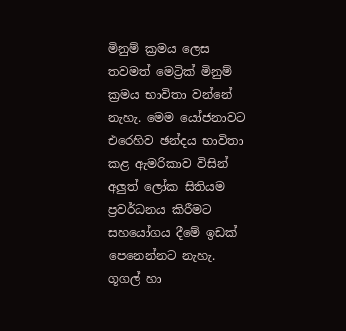මිනුම් ක්‍රමය ලෙස තවමත් මෙට්‍රික් මිනුම් ක්‍රමය භාවිතා වන්නේ නැහැ. මෙම යෝජනාවට එරෙහිව ඡන්දය භාවිතා කළ ඇමරිකාව විසින් අලුත් ලෝක සිතියම ප්‍රවර්ධනය කිරීමට සහයෝගය දීමේ ඉඩක් පෙනෙන්නට නැහැ. ගූගල් හා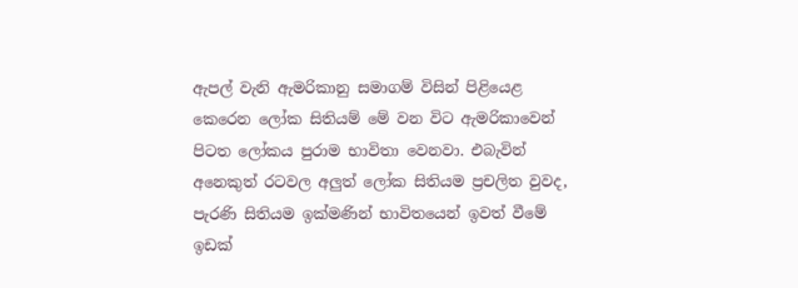ඇපල් වැනි ඇමරිකානු සමාගම් විසින් පිළියෙළ කෙරෙන ලෝක සිතියම් මේ වන විට ඇමරිකාවෙන් පිටත ලෝකය පුරාම භාවිතා වෙනවා. එබැවින් අනෙකුත් රටවල අලුත් ලෝක සිතියම ප්‍රචලිත වුවද, පැරණි සිතියම ඉක්මණින් භාවිතයෙන් ඉවත් වීමේ ඉඩක්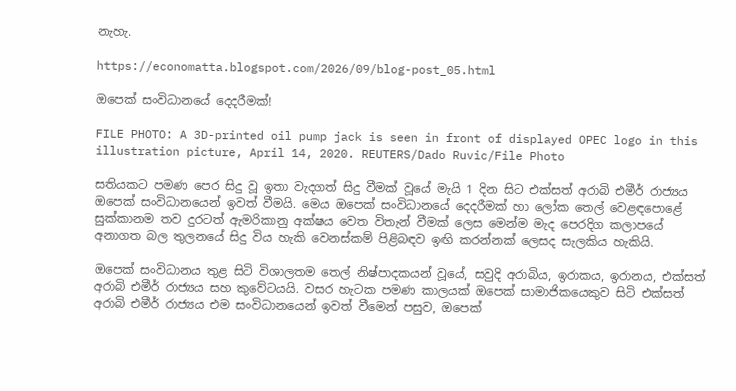නැහැ.

https://economatta.blogspot.com/2026/09/blog-post_05.html

ඔපෙක් සංවිධානයේ දෙදරීමක්!

FILE PHOTO: A 3D-printed oil pump jack is seen in front of displayed OPEC logo in this illustration picture, April 14, 2020. REUTERS/Dado Ruvic/File Photo

සතියකට පමණ පෙර සිදු වූ ඉතා වැදගත් සිදු වීමක් වූයේ මැයි 1 දින සිට එක්සත් අරාබි එමීර් රාජ්‍යය ඔපෙක් සංවිධානයෙන් ඉවත් වීමයි. මෙය ඔපෙක් සංවිධානයේ දෙදරීමක් හා ලෝක තෙල් වෙළඳපොළේ සුක්කානම තව දුරටත් ඇමරිකානු අක්ෂය වෙත විතැන් වීමක් ලෙස මෙන්ම මැද පෙරදිග කලාපයේ අනාගත බල තුලනයේ සිදු විය හැකි වෙනස්කම් පිළිබඳව ඉඟි කරන්නක් ලෙසද සැලකිය හැකියි.

ඔපෙක් සංවිධානය තුළ සිටි විශාලතම තෙල් නිෂ්පාදකයන් වූයේ, සවුදි අරාබිය, ඉරාකය, ඉරානය, එක්සත් අරාබි එමීර් රාජ්‍යය සහ කුවේටයයි. වසර හැටක පමණ කාලයක් ඔපෙක් සාමාජිකයෙකුව සිටි එක්සත් අරාබි එමීර් රාජ්‍යය එම සංවිධානයෙන් ඉවත් වීමෙන් පසුව, ඔපෙක්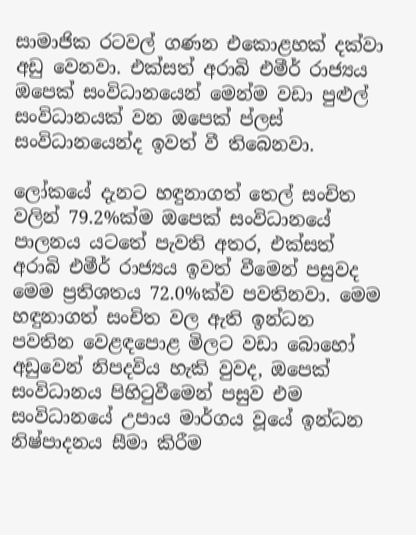සාමාජික රටවල් ගණන එකොළහක් දක්වා අඩු වෙනවා. එක්සත් අරාබි එමීර් රාජ්‍යය ඔපෙක් සංවිධානයෙන් මෙන්ම වඩා පුළුල් සංවිධානයක් වන ඔපෙක් ප්ලස් සංවිධානයෙන්ද ඉවත් වී තිබෙනවා.

ලෝකයේ දැනට හඳුනාගත් තෙල් සංචිත වලින් 79.2%ක්ම ඔපෙක් සංවිධානයේ පාලනය යටතේ පැවති අතර, එක්සත් අරාබි එමීර් රාජ්‍යය ඉවත් වීමෙන් පසුවද මෙම ප්‍රතිශතය 72.0%ක්ව පවතිනවා. මෙම හඳුනාගත් සංචිත වල ඇති ඉන්ධන පවතින වෙළඳපොළ මිලට වඩා බොහෝ අඩුවෙන් නිපදවිය හැකි වුවද, ඔපෙක් සංවිධානය පිහිටුවීමෙන් පසුව එම සංවිධානයේ උපාය මාර්ගය වූයේ ඉන්ධන නිෂ්පාදනය සීමා කිරීම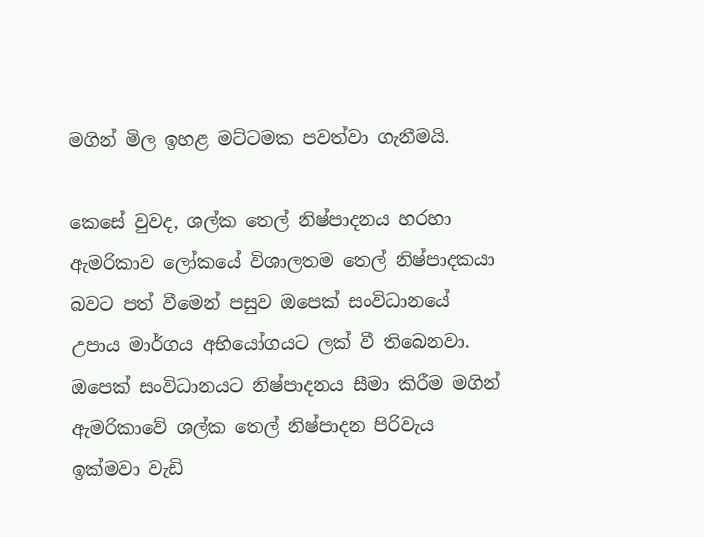මගින් මිල ඉහළ මට්ටමක පවත්වා ගැනීමයි.

කෙසේ වුවද, ශල්ක තෙල් නිෂ්පාදනය හරහා ඇමරිකාව ලෝකයේ විශාලතම තෙල් නිෂ්පාදකයා බවට පත් වීමෙන් පසුව ඔපෙක් සංවිධානයේ උපාය මාර්ගය අභියෝගයට ලක් වී තිබෙනවා. ඔපෙක් සංවිධානයට නිෂ්පාදනය සීමා කිරීම මගින් ඇමරිකාවේ ශල්ක තෙල් නිෂ්පාදන පිරිවැය ඉක්මවා වැඩි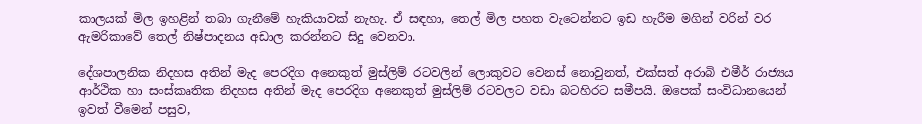කාලයක් මිල ඉහළින් තබා ගැනීමේ හැකියාවක් නැහැ. ඒ සඳහා, තෙල් මිල පහත වැටෙන්නට ඉඩ හැරීම මගින් වරින් වර ඇමරිකාවේ තෙල් නිෂ්පාදනය අඩාල කරන්නට සිදු වෙනවා.

දේශපාලනික නිදහස අතින් මැද පෙරදිග අනෙකුත් මුස්ලිම් රටවලින් ලොකුවට වෙනස් නොවුනත්, එක්සත් අරාබි එමීර් රාජ්‍යය ආර්ථික හා සංස්කෘතික නිදහස අතින් මැද පෙරදිග අනෙකුත් මුස්ලිම් රටවලට වඩා බටහිරට සමීපයි. ඔපෙක් සංවිධානයෙන් ඉවත් වීමෙන් පසුව,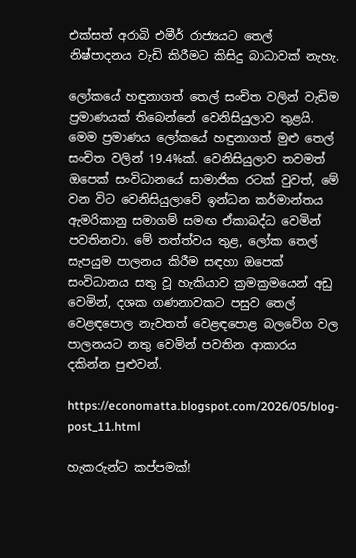එක්සත් අරාබි එමීර් රාජ්‍යයට තෙල් නිෂ්පාදනය වැඩි කිරීමට කිසිදු බාධාවක් නැහැ.

ලෝකයේ හඳුනාගත් තෙල් සංචිත වලින් වැඩිම ප්‍රමාණයක් තිබෙන්නේ වෙනිසියුලාව තුළයි. මෙම ප්‍රමාණය ලෝකයේ හඳුනාගත් මුළු තෙල් සංචිත වලින් 19.4%ක්. වෙනිසියුලාව තවමත් ඔපෙක් සංවිධානයේ සාමාජික රටක් වුවත්, මේ වන විට වෙනිසියුලාවේ ඉන්ධන කර්මාන්තය ඇමරිකානු සමාගම් සමඟ ඒකාබද්ධ වෙමින් පවතිනවා. මේ තත්ත්වය තුළ, ලෝක තෙල් සැපයුම පාලනය කිරීම සඳහා ඔපෙක් සංවිධානය සතු වූ හැකියාව ක්‍රමක්‍රමයෙන් අඩු වෙමින්, දශක ගණනාවකට පසුව තෙල් වෙළඳපොල නැවතත් වෙළඳපොළ බලවේග වල පාලනයට නතු වෙමින් පවතින ආකාරය දකින්න පුළුවන්.

https://economatta.blogspot.com/2026/05/blog-post_11.html

හැකරුන්ට කප්පමක්!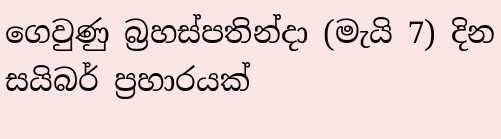ගෙවුණු බ්‍රහස්පතින්දා (මැයි 7) දින සයිබර් ප්‍රහාරයක්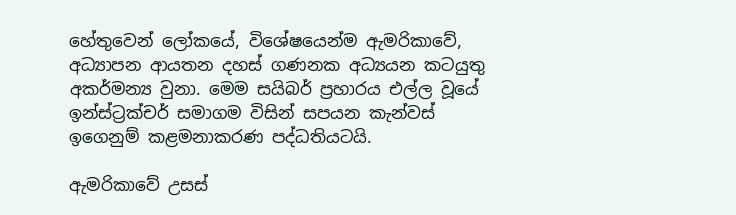හේතුවෙන් ලෝකයේ, විශේෂයෙන්ම ඇමරිකාවේ, අධ්‍යාපන ආයතන දහස් ගණනක අධ්‍යයන කටයුතු අකර්මන්‍ය වුනා. මෙම සයිබර් ප්‍රහාරය එල්ල වූයේ ඉන්ස්ට්‍රක්චර් සමාගම විසින් සපයන කැන්වස් ඉගෙනුම් කළමනාකරණ පද්ධතියටයි.

ඇමරිකාවේ උසස්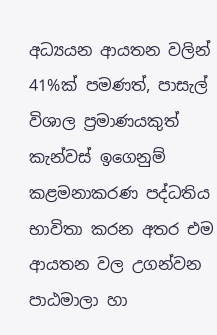අධ්‍යයන ආයතන වලින් 41%ක් පමණත්, පාසැල් විශාල ප්‍රමාණයකුත් කැන්වස් ඉගෙනුම් කළමනාකරණ පද්ධතිය භාවිතා කරන අතර එම ආයතන වල උගන්වන පාඨමාලා හා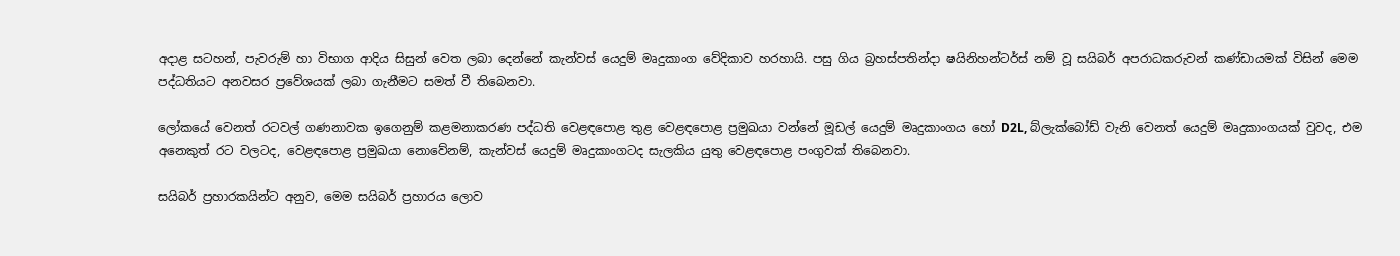අදාළ සටහන්, පැවරුම් හා විභාග ආදිය සිසුන් වෙත ලබා දෙන්නේ කැන්වස් යෙදුම් මෘදුකාංග වේදිකාව හරහායි. පසු ගිය බ්‍රහස්පතින්දා ෂයිනිහන්ටර්ස් නම් වූ සයිබර් අපරාධකරුවන් කණ්ඩායමක් විසින් මෙම පද්ධතියට අනවසර ප්‍රවේශයක් ලබා ගැනීමට සමත් වී තිබෙනවා.

ලෝකයේ වෙනත් රටවල් ගණනාවක ඉගෙනුම් කළමනාකරණ පද්ධති වෙළඳපොළ තුළ වෙළඳපොළ ප්‍රමුඛයා වන්නේ මූඩල් යෙදුම් මෘදුකාංගය හෝ D2L, බ්ලැක්බෝඩ් වැනි වෙනත් යෙදුම් මෘදුකාංගයක් වුවද, එම අනෙකුත් රට වලටද, වෙළඳපොළ ප්‍රමුඛයා නොවේනම්, කැන්වස් යෙදුම් මෘදුකාංගටද සැලකිය යුතු වෙළඳපොළ පංගුවක් තිබෙනවා.

සයිබර් ප්‍රහාරකයින්ට අනුව, මෙම සයිබර් ප්‍රහාරය ලොව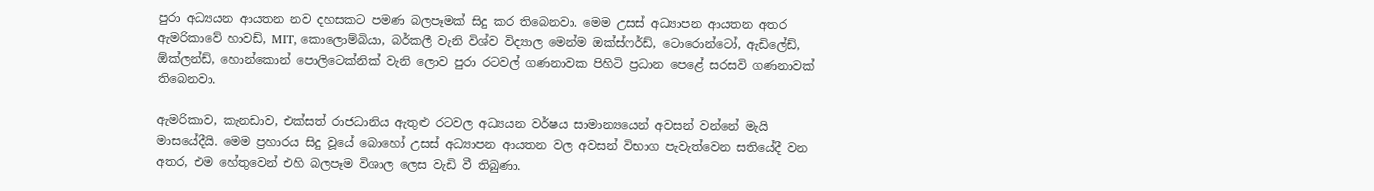පුරා අධ්‍යයන ආයතන නව දහසකට පමණ බලපෑමක් සිදු කර තිබෙනවා. මෙම උසස් අධ්‍යාපන ආයතන අතර ඇමරිකාවේ හාවඩ්, MIT, කොලොම්බියා, බර්කලී වැනි විශ්ව විද්‍යාල මෙන්ම ඔක්ස්ෆර්ඩ්, ටොරොන්ටෝ, ඇඩිලේඩ්, ඕක්ලන්ඩ්, හොන්කොන් පොලිටෙක්නික් වැනි ලොව පුරා රටවල් ගණනාවක පිහිටි ප්‍රධාන පෙළේ සරසවි ගණනාවක් තිබෙනවා.

ඇමරිකාව, කැනඩාව, එක්සත් රාජධානිය ඇතුළු රටවල අධ්‍යයන වර්ෂය සාමාන්‍යයෙන් අවසන් වන්නේ මැයි මාසයේදීයි. මෙම ප්‍රහාරය සිදු වූයේ බොහෝ උසස් අධ්‍යාපන ආයතන වල අවසන් විභාග පැවැත්වෙන සතියේදී වන අතර, එම හේතුවෙන් එහි බලපෑම විශාල ලෙස වැඩි වී තිබුණා.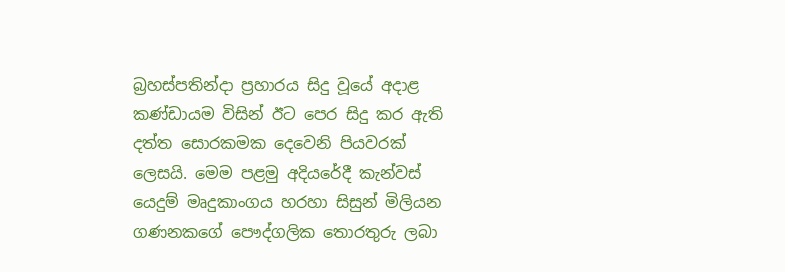බ්‍රහස්පතින්දා ප්‍රහාරය සිදු වූයේ අදාළ කණ්ඩායම විසින් ඊට පෙර සිදු කර ඇති දත්ත සොරකමක දෙවෙනි පියවරක් ලෙසයි. මෙම පළමු අදියරේදී කැන්වස් යෙදුම් මෘදුකාංගය හරහා සිසුන් මිලියන ගණනකගේ පෞද්ගලික තොරතුරු ලබා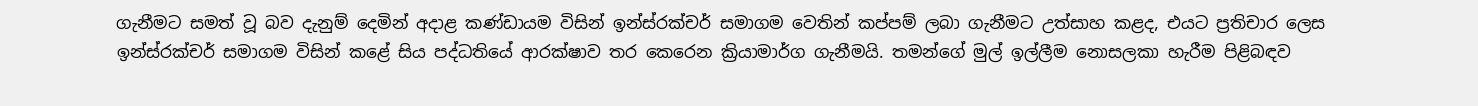ගැනීමට සමත් වූ බව දැනුම් දෙමින් අදාළ කණ්ඩායම විසින් ඉන්ස්රක්චර් සමාගම වෙතින් කප්පම් ලබා ගැනීමට උත්සාහ කළද, එයට ප්‍රතිචාර ලෙස ඉන්ස්රක්චර් සමාගම විසින් කළේ සිය පද්ධතියේ ආරක්ෂාව තර කෙරෙන ක්‍රියාමාර්ග ගැනීමයි. තමන්ගේ මුල් ඉල්ලීම නොසලකා හැරීම පිළිබඳව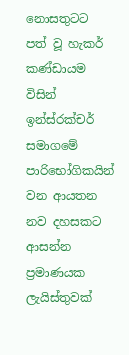නොසතුටට පත් වූ හැකර් කණ්ඩායම විසින් ඉන්ස්රක්චර් සමාගමේ පාරිභෝගිකයින් වන ආයතන නව දහසකට ආසන්න ප්‍රමාණයක ලැයිස්තුවක්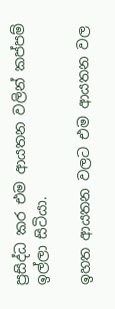ප්‍රසිද්ධ කර එම ආයතන වලින් කප්පම් ඉල්ලා සිටියා.

ඉහත ආයතන වලට එම ආයතන වල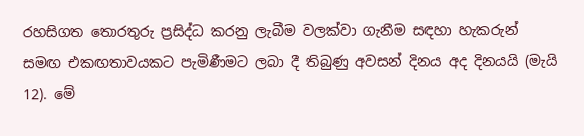රහසිගත තොරතුරු ප්‍රසිද්ධ කරනු ලැබීම වලක්වා ගැනීම සඳහා හැකරුන් සමඟ එකඟතාවයකට පැමිණීමට ලබා දී තිබුණු අවසන් දිනය අද දිනයයි (මැයි 12). මේ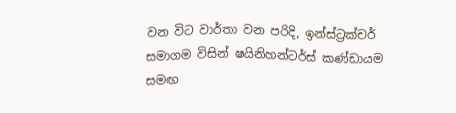වන විට වාර්තා වන පරිදි, ඉන්ස්ට්‍රක්චර් සමාගම විසින් ෂයිනිහන්ටර්ස් කණ්ඩායම සමඟ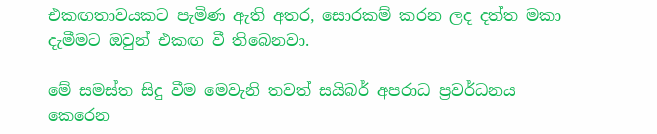එකඟතාවයකට පැමිණ ඇති අතර, සොරකම් කරන ලද දත්ත මකා දැමීමට ඔවුන් එකඟ වී තිබෙනවා.

මේ සමස්ත සිදු වීම මෙවැනි තවත් සයිබර් අපරාධ ප්‍රවර්ධනය කෙරෙන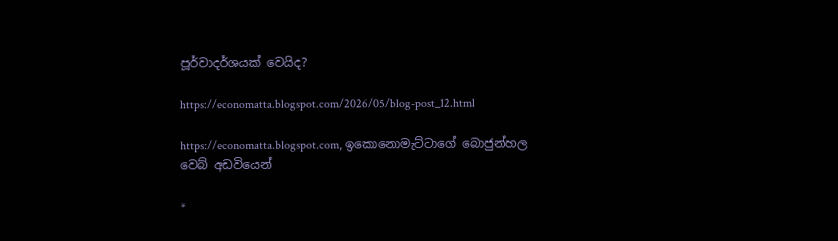පූර්වාදර්ශයක් වෙයිද?

https://economatta.blogspot.com/2026/05/blog-post_12.html

https://economatta.blogspot.com, ඉකොනොමැට්ටාගේ බොජුන්හල වෙබ් අඩවියෙන්

*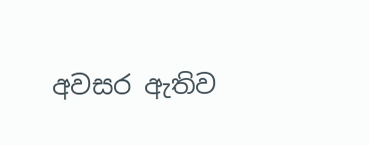අවසර ඇතිව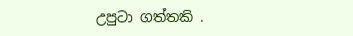උපුටා ගත්තකි .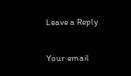Leave a Reply

Your email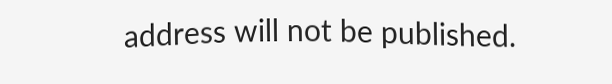address will not be published.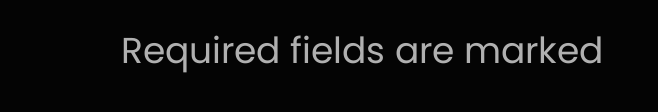Required fields are marked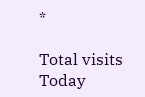*

Total visits Today